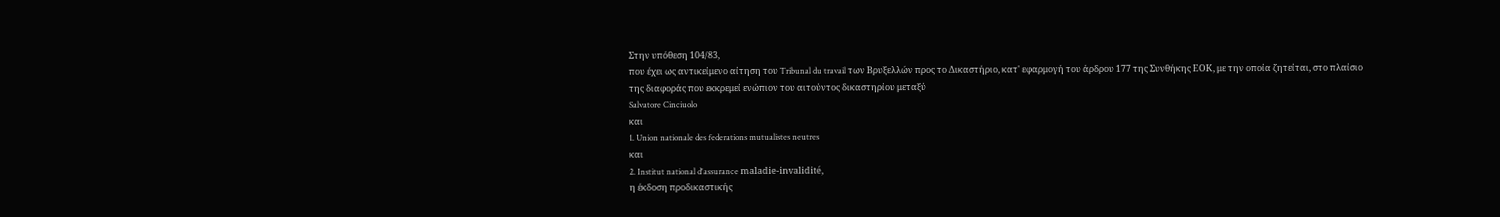Στην υπόθεση 104/83,
που έχει ως αντικείμενο αίτηση του Tribunal du travail των Βρυξελλών προς το Δικαστήριο, κατ' εφαρμογή του άρδρου 177 της Συνθήκης ΕΟΚ, με την οποία ζητείται, στο πλαίσιο της διαφοράς που εκκρεμεί ενώπιον του αιτούντος δικαστηρίου μεταξύ
Salvatore Cinciuolo
και
1. Union nationale des federations mutualistes neutres
και
2. Institut national d'assurance maladie-invalidité,
η έκδοση προδικαστικής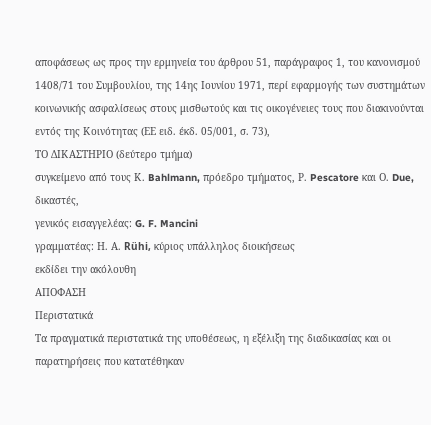αποφάσεως ως προς την ερμηνεία του άρθρου 51, παράγραφος 1, του κανονισμού 1408/71 του Συμβουλίου, της 14ης Ιουνίου 1971, περί εφαρμογής των συστημάτων κοινωνικής ασφαλίσεως στους μισθωτούς και τις οικογένειες τους που διακινούνται εντός της Κοινότητας (ΕΕ ειδ. έκδ. 05/001, σ. 73),
ΤΟ ΔΙΚΑΣΤΗΡΙΟ (δεύτερο τμήμα)
συγκείμενο από τους Κ. Bahlmann, πρόεδρο τμήματος, Ρ. Pescatore και Ο. Due, δικαστές,
γενικός εισαγγελέας: G. F. Mancini
γραμματέας: Η. Α. Rühi, κύριος υπάλληλος διοικήσεως
εκδίδει την ακόλουθη
ΑΠΟΦΑΣΗ
Περιστατικά
Τα πραγματικά περιστατικά της υποθέσεως, η εξέλιξη της διαδικασίας και οι παρατηρήσεις που κατατέθηκαν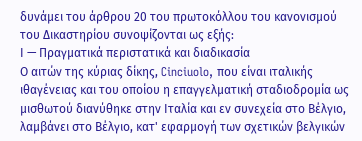δυνάμει του άρθρου 20 του πρωτοκόλλου του κανονισμού του Δικαστηρίου συνοψίζονται ως εξής:
Ι — Πραγματικά περιστατικά και διαδικασία
Ο αιτών της κύριας δίκης, Cinciuolo, που είναι ιταλικής ιθαγένειας και του οποίου η επαγγελματική σταδιοδρομία ως μισθωτού διανύθηκε στην Ιταλία και εν συνεχεία στο Βέλγιο, λαμβάνει στο Βέλγιο, κατ' εφαρμογή των σχετικών βελγικών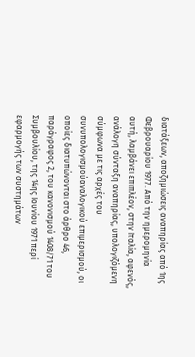διατάξεων, αποζημιώσεις αναπηρίας από 1ης Φεβρουαρίου 1977. Από την ημερομηνία αυτή, λαμβάνει επιπλέον, στην Ιταλία, αφενός, ανάλογη σύνταξη αναπηρίας, υπολογιζόμενη σύμφωνα με τις αρχές του συνυπολογισμούαναλογικού επιμερισμού, οι οποίες διατυπώνονται στο άρθρο 46, παράγραφος 2, του κανονισμού 1408/71 του Συμβουλίου, της 14ης Ιουνίου 1971 περί εφαρμογής των συστημάτων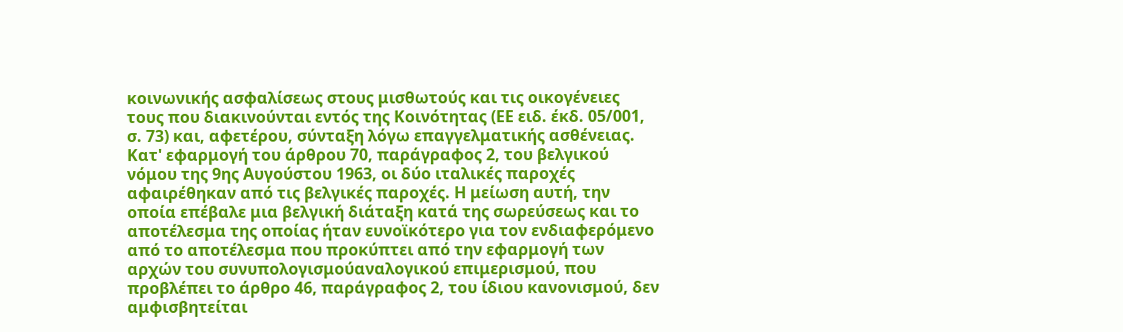κοινωνικής ασφαλίσεως στους μισθωτούς και τις οικογένειες τους που διακινούνται εντός της Κοινότητας (ΕΕ ειδ. έκδ. 05/001, σ. 73) και, αφετέρου, σύνταξη λόγω επαγγελματικής ασθένειας.
Κατ' εφαρμογή του άρθρου 70, παράγραφος 2, του βελγικού νόμου της 9ης Αυγούστου 1963, οι δύο ιταλικές παροχές αφαιρέθηκαν από τις βελγικές παροχές. Η μείωση αυτή, την οποία επέβαλε μια βελγική διάταξη κατά της σωρεύσεως και το αποτέλεσμα της οποίας ήταν ευνοϊκότερο για τον ενδιαφερόμενο από το αποτέλεσμα που προκύπτει από την εφαρμογή των αρχών του συνυπολογισμούαναλογικού επιμερισμού, που προβλέπει το άρθρο 46, παράγραφος 2, του ίδιου κανονισμού, δεν αμφισβητείται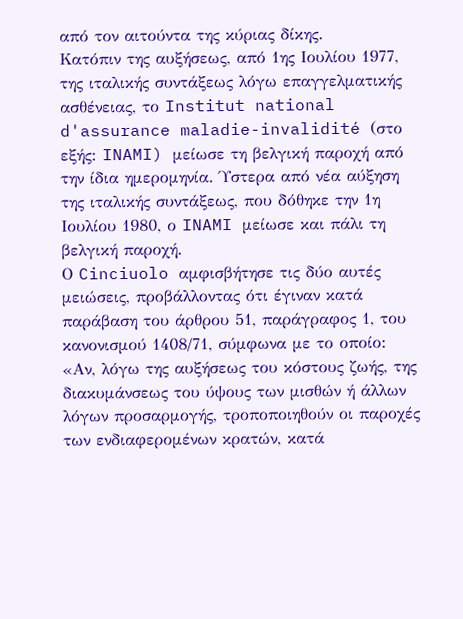από τον αιτούντα της κύριας δίκης.
Κατόπιν της αυξήσεως, από 1ης Ιουλίου 1977, της ιταλικής συντάξεως λόγω επαγγελματικής ασθένειας, το Institut national d'assurance maladie-invalidité (στο εξής: INAMI) μείωσε τη βελγική παροχή από την ίδια ημερομηνία. Ύστερα από νέα αύξηση της ιταλικής συντάξεως, που δόθηκε την 1η Ιουλίου 1980, ο INAMI μείωσε και πάλι τη βελγική παροχή.
Ο Cinciuolo αμφισβήτησε τις δύο αυτές μειώσεις, προβάλλοντας ότι έγιναν κατά παράβαση του άρθρου 51, παράγραφος 1, του κανονισμού 1408/71, σύμφωνα με το οποίο:
«Αν, λόγω της αυξήσεως του κόστους ζωής, της διακυμάνσεως του ύψους των μισθών ή άλλων λόγων προσαρμογής, τροποποιηθούν οι παροχές των ενδιαφερομένων κρατών, κατά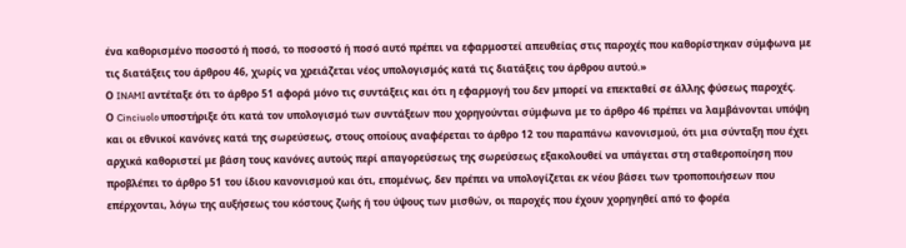ένα καθορισμένο ποσοστό ή ποσό, το ποσοστό ή ποσό αυτό πρέπει να εφαρμοστεί απευθείας στις παροχές που καθορίστηκαν σύμφωνα με τις διατάξεις του άρθρου 46, χωρίς να χρειάζεται νέος υπολογισμός κατά τις διατάξεις του άρθρου αυτού.»
Ο INAMI αντέταξε ότι το άρθρο 51 αφορά μόνο τις συντάξεις και ότι η εφαρμογή του δεν μπορεί να επεκταθεί σε άλλης φύσεως παροχές.
Ο Cinciuolo υποστήριξε ότι κατά τον υπολογισμό των συντάξεων που χορηγούνται σύμφωνα με το άρθρο 46 πρέπει να λαμβάνονται υπόψη και οι εθνικοί κανόνες κατά της σωρεύσεως, στους οποίους αναφέρεται το άρθρο 12 του παραπάνω κανονισμού, ότι μια σύνταξη που έχει αρχικά καθοριστεί με βάση τους κανόνες αυτούς περί απαγορεύσεως της σωρεύσεως εξακολουθεί να υπάγεται στη σταθεροποίηση που προβλέπει το άρθρο 51 του ίδιου κανονισμού και ότι, επομένως, δεν πρέπει να υπολογίζεται εκ νέου βάσει των τροποποιήσεων που επέρχονται, λόγω της αυξήσεως του κόστους ζωής ή του ύψους των μισθών, οι παροχές που έχουν χορηγηθεί από το φορέα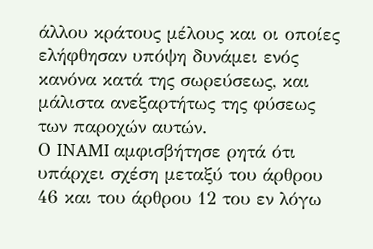άλλου κράτους μέλους και οι οποίες ελήφθησαν υπόψη δυνάμει ενός κανόνα κατά της σωρεύσεως, και μάλιστα ανεξαρτήτως της φύσεως των παροχών αυτών.
Ο INAMI αμφισβήτησε ρητά ότι υπάρχει σχέση μεταξύ του άρθρου 46 και του άρθρου 12 του εν λόγω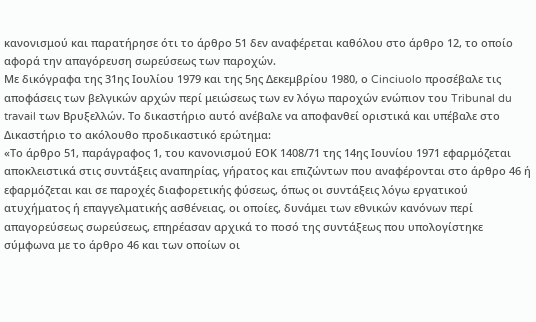κανονισμού και παρατήρησε ότι το άρθρο 51 δεν αναφέρεται καθόλου στο άρθρο 12, το οποίο αφορά την απαγόρευση σωρεύσεως των παροχών.
Με δικόγραφα της 31ης Ιουλίου 1979 και της 5ης Δεκεμβρίου 1980, ο Cinciuolo προσέβαλε τις αποφάσεις των βελγικών αρχών περί μειώσεως των εν λόγω παροχών ενώπιον του Tribunal du travail των Βρυξελλών. Το δικαστήριο αυτό ανέβαλε να αποφανθεί οριστικά και υπέβαλε στο Δικαστήριο το ακόλουθο προδικαστικό ερώτημα:
«Το άρθρο 51, παράγραφος 1, του κανονισμού ΕΟΚ 1408/71 της 14ης Ιουνίου 1971 εφαρμόζεται αποκλειστικά στις συντάξεις αναπηρίας, γήρατος και επιζώντων που αναφέρονται στο άρθρο 46 ή εφαρμόζεται και σε παροχές διαφορετικής φύσεως, όπως οι συντάξεις λόγω εργατικού ατυχήματος ή επαγγελματικής ασθένειας, οι οποίες, δυνάμει των εθνικών κανόνων περί απαγορεύσεως σωρεύσεως, επηρέασαν αρχικά το ποσό της συντάξεως που υπολογίστηκε σύμφωνα με το άρθρο 46 και των οποίων οι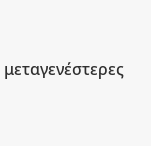μεταγενέστερες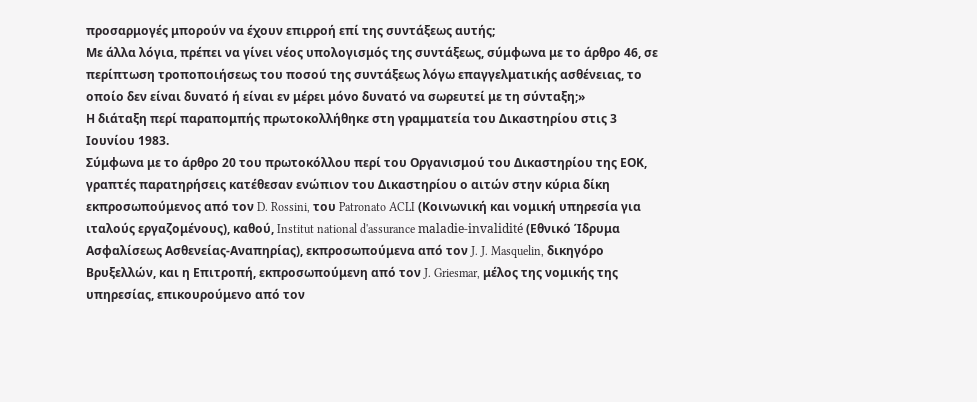προσαρμογές μπορούν να έχουν επιρροή επί της συντάξεως αυτής;
Με άλλα λόγια, πρέπει να γίνει νέος υπολογισμός της συντάξεως, σύμφωνα με το άρθρο 46, σε περίπτωση τροποποιήσεως του ποσού της συντάξεως λόγω επαγγελματικής ασθένειας, το οποίο δεν είναι δυνατό ή είναι εν μέρει μόνο δυνατό να σωρευτεί με τη σύνταξη;»
Η διάταξη περί παραπομπής πρωτοκολλήθηκε στη γραμματεία του Δικαστηρίου στις 3 Ιουνίου 1983.
Σύμφωνα με το άρθρο 20 του πρωτοκόλλου περί του Οργανισμού του Δικαστηρίου της ΕΟΚ, γραπτές παρατηρήσεις κατέθεσαν ενώπιον του Δικαστηρίου ο αιτών στην κύρια δίκη εκπροσωπούμενος από τον D. Rossini, του Patronato ACLI (Κοινωνική και νομική υπηρεσία για ιταλούς εργαζομένους), καθού, Institut national d'assurance maladie-invalidité (Εθνικό Ίδρυμα Ασφαλίσεως Ασθενείας-Αναπηρίας), εκπροσωπούμενα από τον J. J. Masquelin, δικηγόρο Βρυξελλών, και η Επιτροπή, εκπροσωπούμενη από τον J. Griesmar, μέλος της νομικής της υπηρεσίας, επικουρούμενο από τον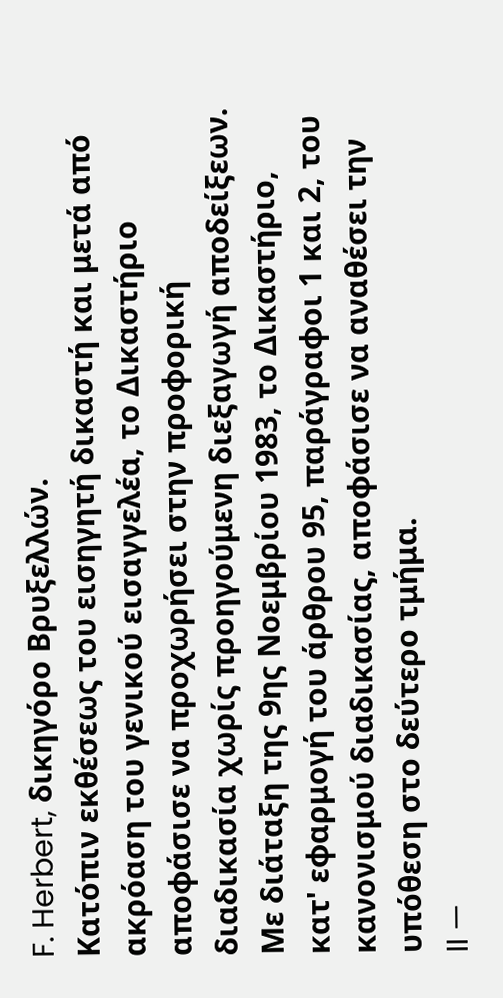F. Herbert, δικηγόρο Βρυξελλών.
Κατόπιν εκθέσεως του εισηγητή δικαστή και μετά από ακρόαση του γενικού εισαγγελέα, το Δικαστήριο αποφάσισε να προχωρήσει στην προφορική διαδικασία χωρίς προηγούμενη διεξαγωγή αποδείξεων.
Με διάταξη της 9ης Νοεμβρίου 1983, το Δικαστήριο, κατ' εφαρμογή του άρθρου 95, παράγραφοι 1 και 2, του κανονισμού διαδικασίας, αποφάσισε να αναθέσει την υπόθεση στο δεύτερο τμήμα.
II —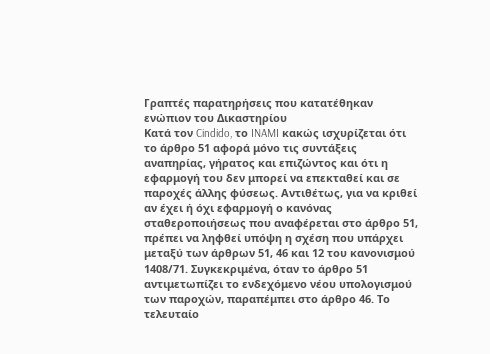Γραπτές παρατηρήσεις που κατατέθηκαν ενώπιον του Δικαστηρίου
Κατά τον Cindido, το INAMI κακώς ισχυρίζεται ότι το άρθρο 51 αφορά μόνο τις συντάξεις αναπηρίας, γήρατος και επιζώντος και ότι η εφαρμογή του δεν μπορεί να επεκταθεί και σε παροχές άλλης φύσεως. Αντιθέτως, για να κριθεί αν έχει ή όχι εφαρμογή ο κανόνας σταθεροποιήσεως που αναφέρεται στο άρθρο 51, πρέπει να ληφθεί υπόψη η σχέση που υπάρχει μεταξύ των άρθρων 51, 46 και 12 του κανονισμού 1408/71. Συγκεκριμένα, όταν το άρθρο 51 αντιμετωπίζει το ενδεχόμενο νέου υπολογισμού των παροχών, παραπέμπει στο άρθρο 46. Το τελευταίο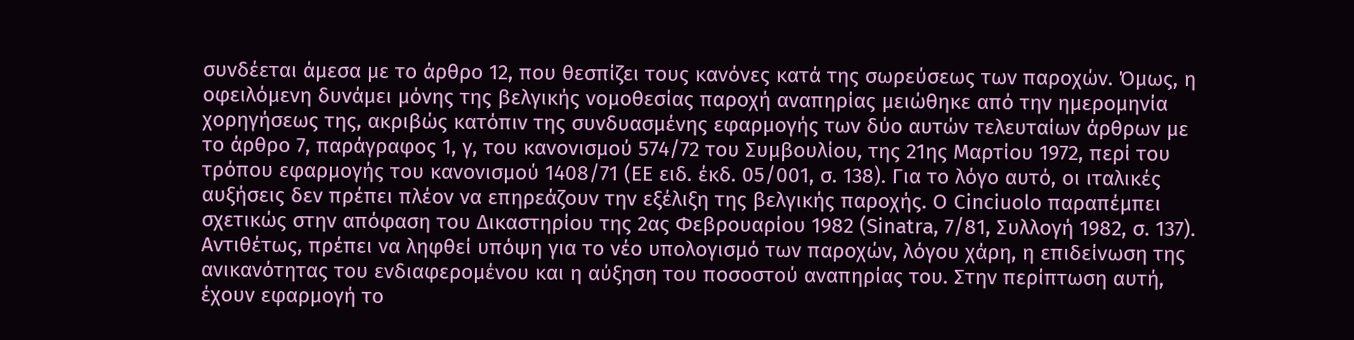συνδέεται άμεσα με το άρθρο 12, που θεσπίζει τους κανόνες κατά της σωρεύσεως των παροχών. Όμως, η οφειλόμενη δυνάμει μόνης της βελγικής νομοθεσίας παροχή αναπηρίας μειώθηκε από την ημερομηνία χορηγήσεως της, ακριβώς κατόπιν της συνδυασμένης εφαρμογής των δύο αυτών τελευταίων άρθρων με το άρθρο 7, παράγραφος 1, γ, του κανονισμού 574/72 του Συμβουλίου, της 21ης Μαρτίου 1972, περί του τρόπου εφαρμογής του κανονισμού 1408/71 (ΕΕ ειδ. έκδ. 05/001, σ. 138). Για το λόγο αυτό, οι ιταλικές αυξήσεις δεν πρέπει πλέον να επηρεάζουν την εξέλιξη της βελγικής παροχής. Ο Cinciuolo παραπέμπει σχετικώς στην απόφαση του Δικαστηρίου της 2ας Φεβρουαρίου 1982 (Sinatra, 7/81, Συλλογή 1982, σ. 137).
Αντιθέτως, πρέπει να ληφθεί υπόψη για το νέο υπολογισμό των παροχών, λόγου χάρη, η επιδείνωση της ανικανότητας του ενδιαφερομένου και η αύξηση του ποσοστού αναπηρίας του. Στην περίπτωση αυτή, έχουν εφαρμογή το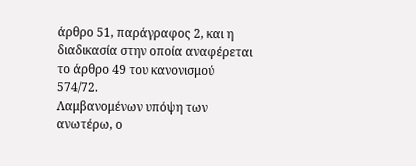άρθρο 51, παράγραφος 2, και η διαδικασία στην οποία αναφέρεται το άρθρο 49 του κανονισμού 574/72.
Λαμβανομένων υπόψη των ανωτέρω, ο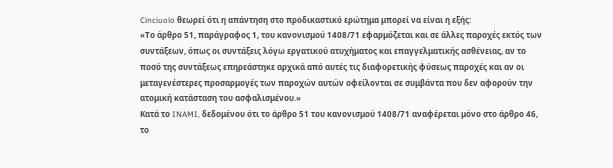Cinciuolo θεωρεί ότι η απάντηση στο προδικαστικό ερώτημα μπορεί να είναι η εξής:
«Το άρθρο 51, παράγραφος 1, του κανονισμού 1408/71 εφαρμόζεται και σε άλλες παροχές εκτός των συντάξεων, όπως οι συντάξεις λόγω εργατικού ατυχήματος και επαγγελματικής ασθένειας, αν το ποσό της συντάξεως επηρεάστηκε αρχικά από αυτές τις διαφορετικής φύσεως παροχές και αν οι μεταγενέστερες προσαρμογές των παροχών αυτών οφείλονται σε συμβάντα που δεν αφορούν την ατομική κατάσταση του ασφαλισμένου.»
Κατά το INAMI, δεδομένου ότι το άρθρο 51 του κανονισμού 1408/71 αναφέρεται μόνο στο άρθρο 46, το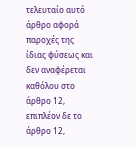τελευταίο αυτό άρθρο αφορά παροχές της ίδιας φύσεως και δεν αναφέρεται καθόλου στο άρθρο 12, επιπλέον δε το άρθρο 12,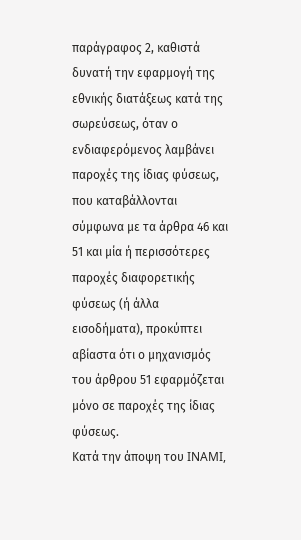παράγραφος 2, καθιστά δυνατή την εφαρμογή της εθνικής διατάξεως κατά της σωρεύσεως, όταν ο ενδιαφερόμενος λαμβάνει παροχές της ίδιας φύσεως, που καταβάλλονται σύμφωνα με τα άρθρα 46 και 51 και μία ή περισσότερες παροχές διαφορετικής φύσεως (ή άλλα εισοδήματα), προκύπτει αβίαστα ότι ο μηχανισμός του άρθρου 51 εφαρμόζεται μόνο σε παροχές της ίδιας φύσεως.
Κατά την άποψη του INAMI,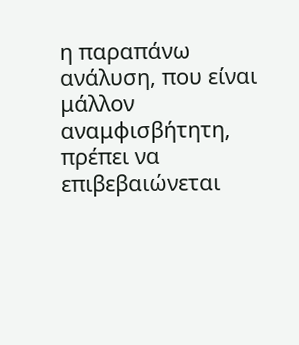η παραπάνω ανάλυση, που είναι μάλλον αναμφισβήτητη, πρέπει να επιβεβαιώνεται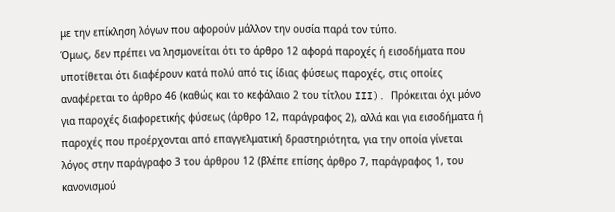με την επίκληση λόγων που αφορούν μάλλον την ουσία παρά τον τύπο.
Όμως, δεν πρέπει να λησμονείται ότι το άρθρο 12 αφορά παροχές ή εισοδήματα που υποτίθεται ότι διαφέρουν κατά πολύ από τις ίδιας φύσεως παροχές, στις οποίες αναφέρεται το άρθρο 46 (καθώς και το κεφάλαιο 2 του τίτλου III). Πρόκειται όχι μόνο για παροχές διαφορετικής φύσεως (άρθρο 12, παράγραφος 2), αλλά και για εισοδήματα ή παροχές που προέρχονται από επαγγελματική δραστηριότητα, για την οποία γίνεται λόγος στην παράγραφο 3 του άρθρου 12 (βλέπε επίσης άρθρο 7, παράγραφος 1, του κανονισμού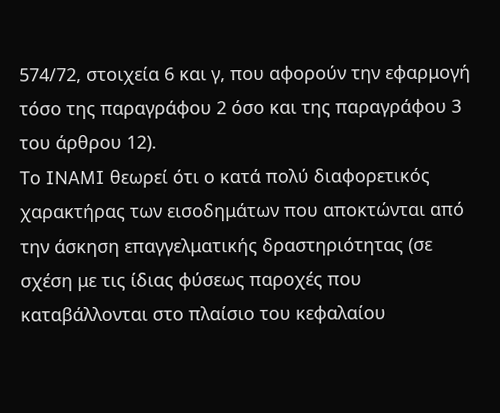574/72, στοιχεία 6 και γ, που αφορούν την εφαρμογή τόσο της παραγράφου 2 όσο και της παραγράφου 3 του άρθρου 12).
Το INAMI θεωρεί ότι ο κατά πολύ διαφορετικός χαρακτήρας των εισοδημάτων που αποκτώνται από την άσκηση επαγγελματικής δραστηριότητας (σε σχέση με τις ίδιας φύσεως παροχές που καταβάλλονται στο πλαίσιο του κεφαλαίου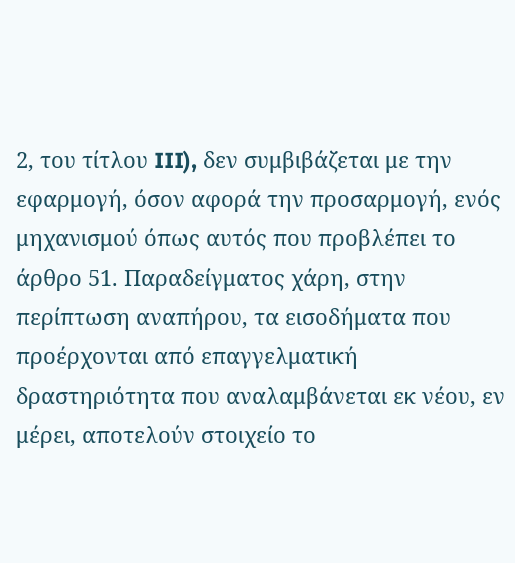2, του τίτλου III), δεν συμβιβάζεται με την εφαρμογή, όσον αφορά την προσαρμογή, ενός μηχανισμού όπως αυτός που προβλέπει το άρθρο 51. Παραδείγματος χάρη, στην περίπτωση αναπήρου, τα εισοδήματα που προέρχονται από επαγγελματική δραστηριότητα που αναλαμβάνεται εκ νέου, εν μέρει, αποτελούν στοιχείο το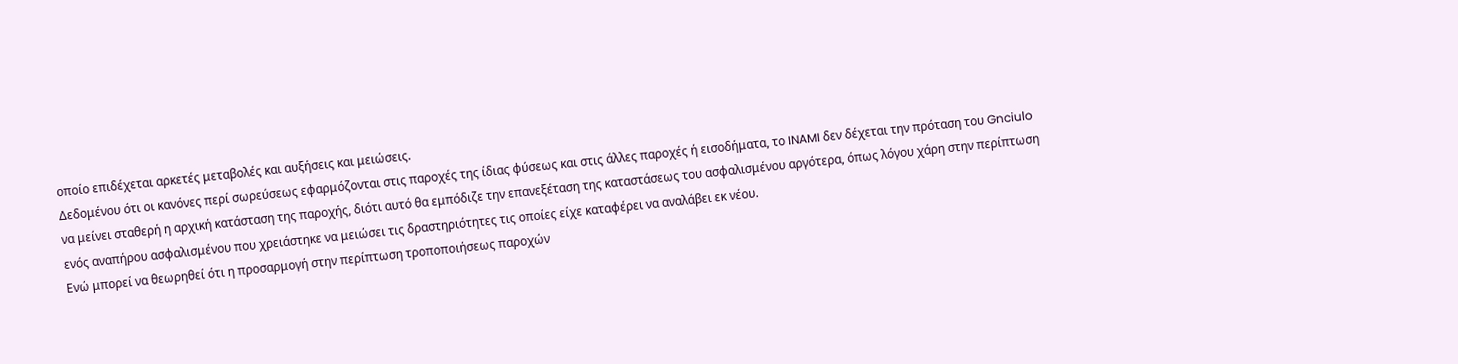οποίο επιδέχεται αρκετές μεταβολές και αυξήσεις και μειώσεις.
Δεδομένου ότι οι κανόνες περί σωρεύσεως εφαρμόζονται στις παροχές της ίδιας φύσεως και στις άλλες παροχές ή εισοδήματα, το INAMI δεν δέχεται την πρόταση του Gnciulo να μείνει σταθερή η αρχική κατάσταση της παροχής, διότι αυτό θα εμπόδιζε την επανεξέταση της καταστάσεως του ασφαλισμένου αργότερα, όπως λόγου χάρη στην περίπτωση ενός αναπήρου ασφαλισμένου που χρειάστηκε να μειώσει τις δραστηριότητες τις οποίες είχε καταφέρει να αναλάβει εκ νέου.
Ενώ μπορεί να θεωρηθεί ότι η προσαρμογή στην περίπτωση τροποποιήσεως παροχών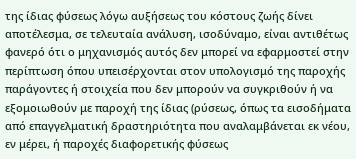της ίδιας φύσεως λόγω αυξήσεως του κόστους ζωής δίνει αποτέλεσμα, σε τελευταία ανάλυση, ισοδύναμο, είναι αντιθέτως φανερό ότι ο μηχανισμός αυτός δεν μπορεί να εφαρμοστεί στην περίπτωση όπου υπεισέρχονται στον υπολογισμό της παροχής παράγοντες ή στοιχεία που δεν μπορούν να συγκριθούν ή να εξομοιωθούν με παροχή της ίδιας (ρύσεως, όπως τα εισοδήματα από επαγγελματική δραστηριότητα που αναλαμβάνεται εκ νέου, εν μέρει, ή παροχές διαφορετικής φύσεως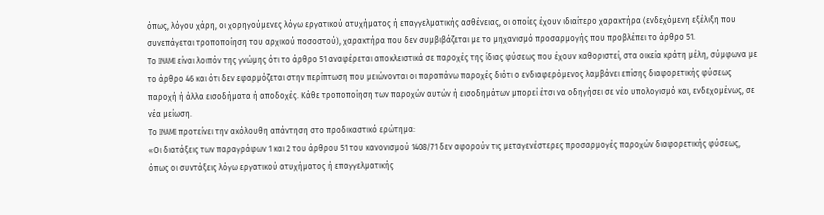όπως, λόγου χάρη, οι χορηγούμενες λόγω εργατικού ατυχήματος ή επαγγελματικής ασθένειας, οι οποίες έχουν ιδιαίτερο χαρακτήρα (ενδεχόμενη εξέλιξη που συνεπάγεται τροποποίηση του αρχικού ποσοστού), χαρακτήρα που δεν συμβιβάζεται με το μηχανισμό προσαρμογής που προβλέπει το άρθρο 51.
Το INAMI είναι λοιπόν της γνώμης ότι το άρθρο 51 αναφέρεται αποκλειστικά σε παροχές της ίδιας φύσεως που έχουν καθοριστεί, στα οικεία κράτη μέλη, σύμφωνα με το άρθρο 46 και ότι δεν εφαρμόζεται στην περίπτωση που μειώνονται οι παραπάνω παροχές διότι ο ενδιαφερόμενος λαμβάνει επίσης διαφορετικής φύσεως παροχή ή άλλα εισοδήματα ή αποδοχές. Κάθε τροποποίηση των παροχών αυτών ή εισοδημάτων μπορεί έτσι να οδηγήσει σε νέο υπολογισμό και, ενδεχομένως, σε νέα μείωση.
Το INAMI προτείνει την ακόλουθη απάντηση στο προδικαστικό ερώτημα:
«Οι διατάξεις των παραγράφων 1 και 2 του άρθρου 51 του κανονισμού 1408/71 δεν αφορούν τις μεταγενέστερες προσαρμογές παροχών διαφορετικής φύσεως, όπως οι συντάξεις λόγω εργατικού ατυχήματος ή επαγγελματικής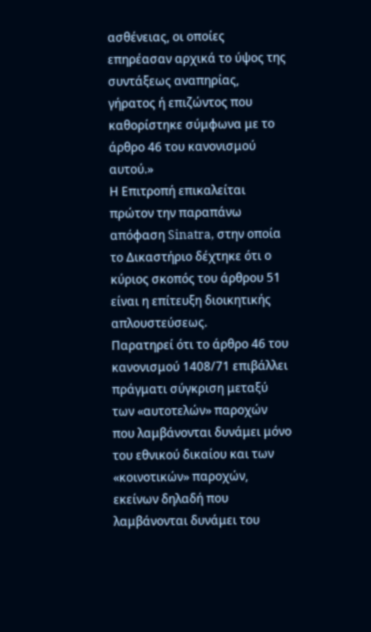ασθένειας, οι οποίες επηρέασαν αρχικά το ύψος της συντάξεως αναπηρίας, γήρατος ή επιζώντος που καθορίστηκε σύμφωνα με το άρθρο 46 του κανονισμού αυτού.»
Η Επιτροπή επικαλείται πρώτον την παραπάνω απόφαση Sinatra, στην οποία το Δικαστήριο δέχτηκε ότι ο κύριος σκοπός του άρθρου 51 είναι η επίτευξη διοικητικής απλουστεύσεως.
Παρατηρεί ότι το άρθρο 46 του κανονισμού 1408/71 επιβάλλει πράγματι σύγκριση μεταξύ των «αυτοτελών» παροχών που λαμβάνονται δυνάμει μόνο του εθνικού δικαίου και των «κοινοτικών» παροχών, εκείνων δηλαδή που λαμβάνονται δυνάμει του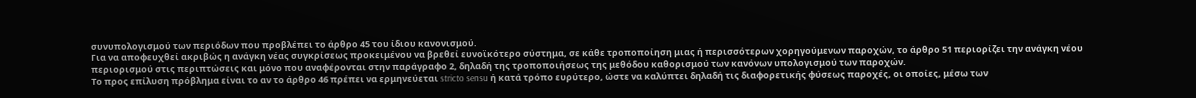συνυπολογισμού των περιόδων που προβλέπει το άρθρο 45 του ίδιου κανονισμού.
Για να αποφευχθεί ακριβώς η ανάγκη νέας συγκρίσεως προκειμένου να βρεθεί ευνοϊκότερο σύστημα, σε κάθε τροποποίηση μιας ή περισσότερων χορηγούμενων παροχών, το άρθρο 51 περιορίζει την ανάγκη νέου περιορισμού στις περιπτώσεις και μόνο που αναφέρονται στην παράγραφο 2, δηλαδή της τροποποιήσεως της μεθόδου καθορισμού των κανόνων υπολογισμού των παροχών.
Το προς επίλυση πρόβλημα είναι το αν το άρθρο 46 πρέπει να ερμηνεύεται stricto sensu ή κατά τρόπο ευρύτερο, ώστε να καλύπτει δηλαδή τις διαφορετικής φύσεως παροχές, οι οποίες, μέσω των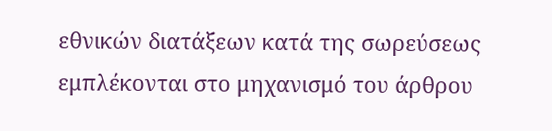εθνικών διατάξεων κατά της σωρεύσεως εμπλέκονται στο μηχανισμό του άρθρου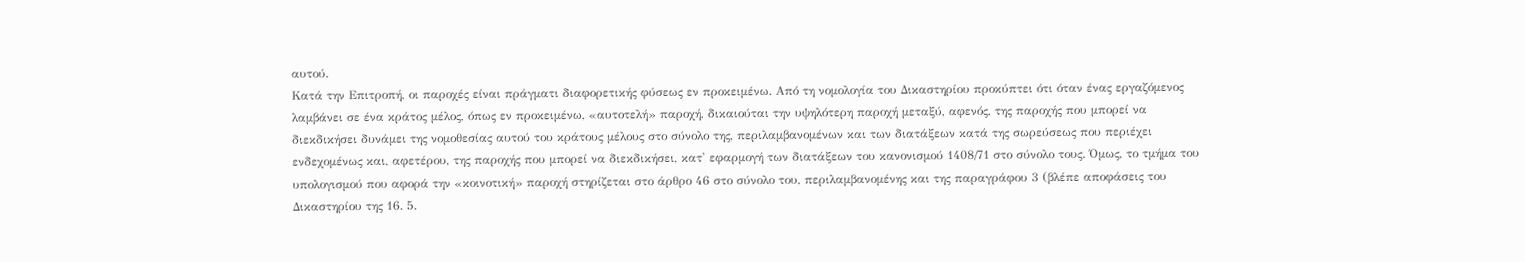αυτού.
Κατά την Επιτροπή, οι παροχές είναι πράγματι διαφορετικής φύσεως εν προκειμένω. Από τη νομολογία του Δικαστηρίου προκύπτει ότι όταν ένας εργαζόμενος λαμβάνει σε ένα κράτος μέλος, όπως εν προκειμένω, «αυτοτελή» παροχή, δικαιούται την υψηλότερη παροχή μεταξύ, αφενός, της παροχής που μπορεί να διεκδικήσει δυνάμει της νομοθεσίας αυτού του κράτους μέλους στο σύνολο της, περιλαμβανομένων και των διατάξεων κατά της σωρεύσεως που περιέχει ενδεχομένως και, αφετέρου, της παροχής που μπορεί να διεκδικήσει, κατ' εφαρμογή των διατάξεων του κανονισμού 1408/71 στο σύνολο τους. Όμως, το τμήμα του υπολογισμού που αφορά την «κοινοτική» παροχή στηρίζεται στο άρθρο 46 στο σύνολο του, περιλαμβανομένης και της παραγράφου 3 (βλέπε αποφάσεις του Δικαστηρίου της 16. 5.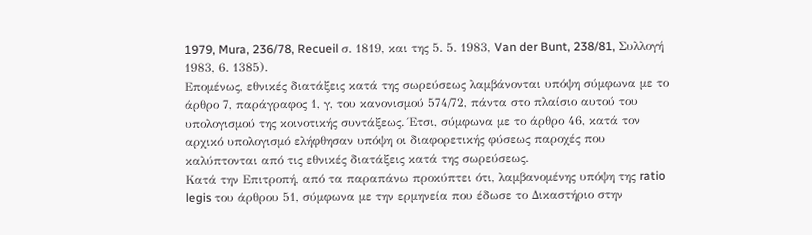1979, Mura, 236/78, Recueil σ. 1819, και της 5. 5. 1983, Van der Bunt, 238/81, Συλλογή 1983, 6. 1385).
Επομένως, εθνικές διατάξεις κατά της σωρεύσεως λαμβάνονται υπόψη σύμφωνα με το άρθρο 7, παράγραφος 1, γ, του κανονισμού 574/72, πάντα στο πλαίσιο αυτού του υπολογισμού της κοινοτικής συντάξεως. Έτσι, σύμφωνα με το άρθρο 46, κατά τον αρχικό υπολογισμό ελήφθησαν υπόψη οι διαφορετικής φύσεως παροχές που καλύπτονται από τις εθνικές διατάξεις κατά της σωρεύσεως.
Κατά την Επιτροπή, από τα παραπάνω προκύπτει ότι, λαμβανομένης υπόψη της ratio legis του άρθρου 51, σύμφωνα με την ερμηνεία που έδωσε το Δικαστήριο στην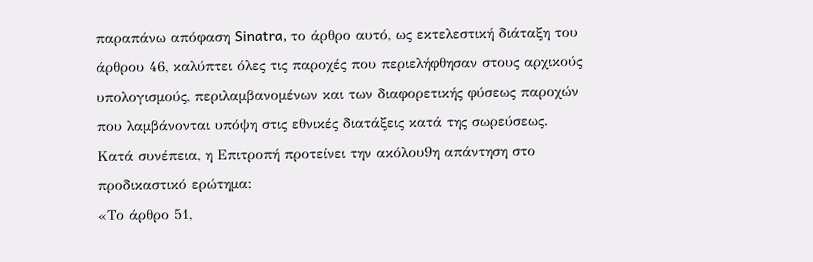παραπάνω απόφαση Sinatra, το άρθρο αυτό, ως εκτελεστική διάταξη του άρθρου 46, καλύπτει όλες τις παροχές που περιελήφθησαν στους αρχικούς υπολογισμούς, περιλαμβανομένων και των διαφορετικής φύσεως παροχών που λαμβάνονται υπόψη στις εθνικές διατάξεις κατά της σωρεύσεως.
Κατά συνέπεια, η Επιτροπή προτείνει την ακόλου9η απάντηση στο προδικαστικό ερώτημα:
«Το άρθρο 51,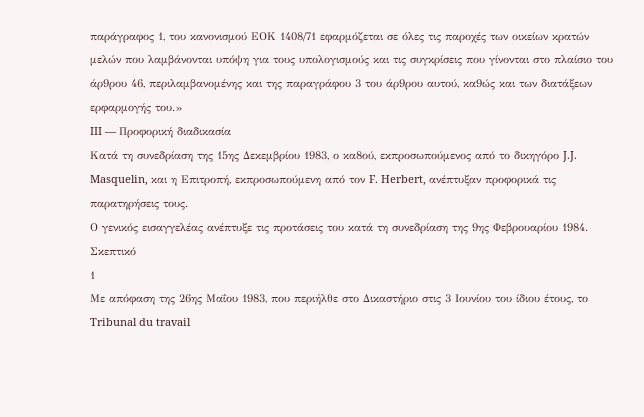παράγραφος 1, του κανονισμού ΕΟΚ 1408/71 εφαρμόζεται σε όλες τις παροχές των οικείων κρατών μελών που λαμβάνονται υπόψη για τους υπολογισμούς και τις συγκρίσεις που γίνονται στο πλαίσιο του άρ9ρου 46, περιλαμβανομένης και της παραγράφου 3 του άρ9ρου αυτού, κα9ώς και των διατάξεων ερφαρμογής του.»
III — Προφορική διαδικασία
Κατά τη συνεδρίαση της 15ης Δεκεμβρίου 1983, ο κα8ού, εκπροσωπούμενος από το δικηγόρο J.J. Masquelin, και η Επιτροπή, εκπροσωπούμενη από τον F. Herbert, ανέπτυξαν προφορικά τις παρατηρήσεις τους.
Ο γενικός εισαγγελέας ανέπτυξε τις προτάσεις του κατά τη συνεδρίαση της 9ης Φεβρουαρίου 1984.
Σκεπτικό
1
Με απόφαση της 26ης Μαΐου 1983, που περιήλθε στο Δικαστήριο στις 3 Ιουνίου του ίδιου έτους, το Tribunal du travail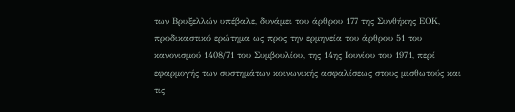των Βρυξελλών υπέβαλε, δυνάμει του άρθρου 177 της Συνθήκης ΕΟΚ, προδικαστικό ερώτημα ως προς την ερμηνεία του άρθρου 51 του κανονισμού 1408/71 του Συμβουλίου, της 14ης Ιουνίου του 1971, περί εφαρμογής των συστημάτων κοινωνικής ασφαλίσεως στους μισθωτούς και τις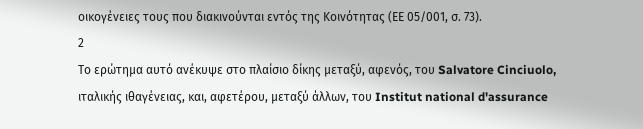οικογένειες τους που διακινούνται εντός της Κοινότητας (ΕΕ 05/001, σ. 73).
2
Το ερώτημα αυτό ανέκυψε στο πλαίσιο δίκης μεταξύ, αφενός, του Salvatore Cinciuolo, ιταλικής ιθαγένειας, και, αφετέρου, μεταξύ άλλων, του Institut national d'assurance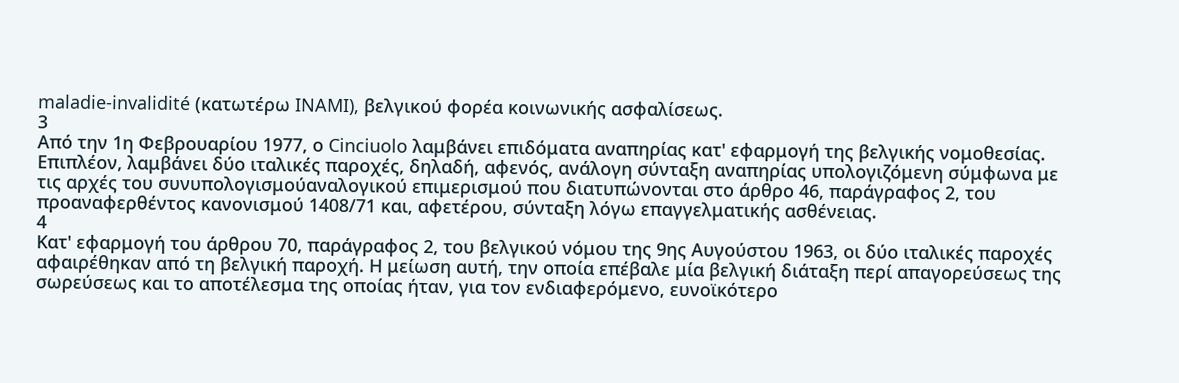maladie-invalidité (κατωτέρω INAMI), βελγικού φορέα κοινωνικής ασφαλίσεως.
3
Από την 1η Φεβρουαρίου 1977, ο Cinciuolo λαμβάνει επιδόματα αναπηρίας κατ' εφαρμογή της βελγικής νομοθεσίας. Επιπλέον, λαμβάνει δύο ιταλικές παροχές, δηλαδή, αφενός, ανάλογη σύνταξη αναπηρίας υπολογιζόμενη σύμφωνα με τις αρχές του συνυπολογισμούαναλογικού επιμερισμού που διατυπώνονται στο άρθρο 46, παράγραφος 2, του προαναφερθέντος κανονισμού 1408/71 και, αφετέρου, σύνταξη λόγω επαγγελματικής ασθένειας.
4
Κατ' εφαρμογή του άρθρου 70, παράγραφος 2, του βελγικού νόμου της 9ης Αυγούστου 1963, οι δύο ιταλικές παροχές αφαιρέθηκαν από τη βελγική παροχή. Η μείωση αυτή, την οποία επέβαλε μία βελγική διάταξη περί απαγορεύσεως της σωρεύσεως και το αποτέλεσμα της οποίας ήταν, για τον ενδιαφερόμενο, ευνοϊκότερο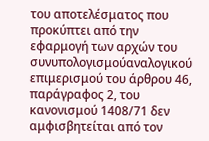του αποτελέσματος που προκύπτει από την εφαρμογή των αρχών του συνυπολογισμούαναλογικού επιμερισμού του άρθρου 46, παράγραφος 2, του κανονισμού 1408/71 δεν αμφισβητείται από τον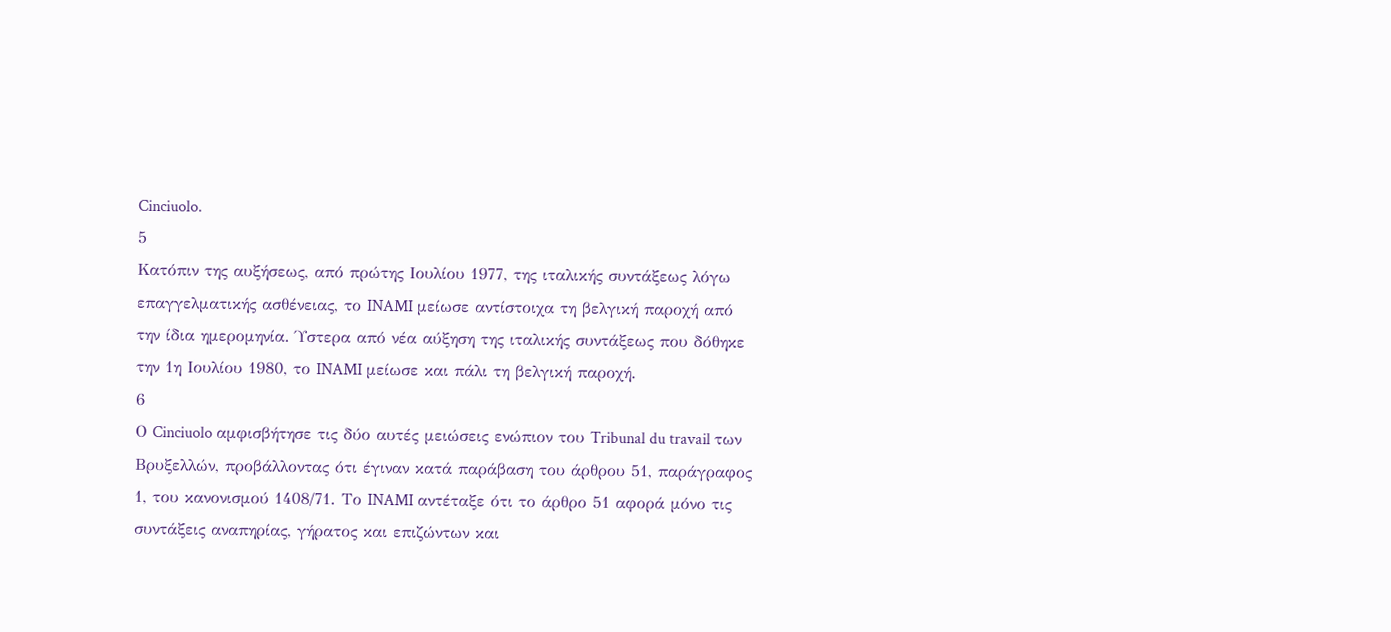Cinciuolo.
5
Κατόπιν της αυξήσεως, από πρώτης Ιουλίου 1977, της ιταλικής συντάξεως λόγω επαγγελματικής ασθένειας, το INAMI μείωσε αντίστοιχα τη βελγική παροχή από την ίδια ημερομηνία. Ύστερα από νέα αύξηση της ιταλικής συντάξεως που δόθηκε την 1η Ιουλίου 1980, το INAMI μείωσε και πάλι τη βελγική παροχή.
6
Ο Cinciuolo αμφισβήτησε τις δύο αυτές μειώσεις ενώπιον του Tribunal du travail των Βρυξελλών, προβάλλοντας ότι έγιναν κατά παράβαση του άρθρου 51, παράγραφος 1, του κανονισμού 1408/71. Το INAMI αντέταξε ότι το άρθρο 51 αφορά μόνο τις συντάξεις αναπηρίας, γήρατος και επιζώντων και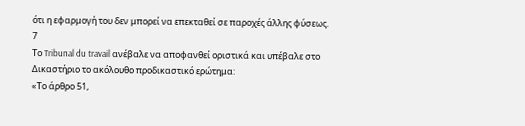ότι η εφαρμογή του δεν μπορεί να επεκταθεί σε παροχές άλλης φύσεως.
7
Το Tribunal du travail ανέβαλε να αποφανθεί οριστικά και υπέβαλε στο Δικαστήριο το ακόλουθο προδικαστικό ερώτημα:
«Το άρθρο 51,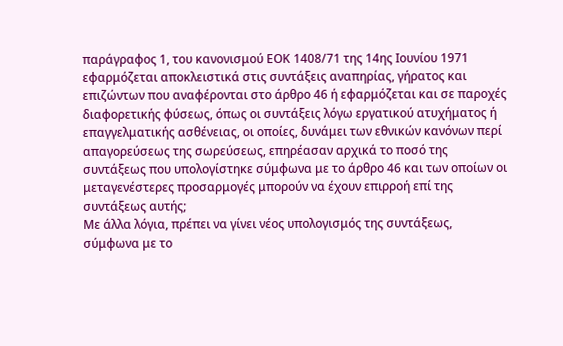παράγραφος 1, του κανονισμού ΕΟΚ 1408/71 της 14ης Ιουνίου 1971 εφαρμόζεται αποκλειστικά στις συντάξεις αναπηρίας, γήρατος και επιζώντων που αναφέρονται στο άρθρο 46 ή εφαρμόζεται και σε παροχές διαφορετικής φύσεως, όπως οι συντάξεις λόγω εργατικού ατυχήματος ή επαγγελματικής ασθένειας, οι οποίες, δυνάμει των εθνικών κανόνων περί απαγορεύσεως της σωρεύσεως, επηρέασαν αρχικά το ποσό της συντάξεως που υπολογίστηκε σύμφωνα με το άρθρο 46 και των οποίων οι μεταγενέστερες προσαρμογές μπορούν να έχουν επιρροή επί της συντάξεως αυτής;
Με άλλα λόγια, πρέπει να γίνει νέος υπολογισμός της συντάξεως, σύμφωνα με το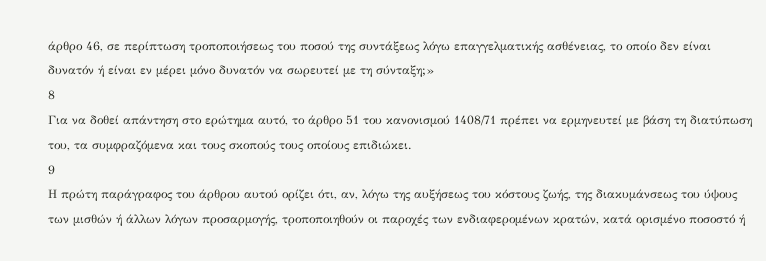άρθρο 46, σε περίπτωση τροποποιήσεως του ποσού της συντάξεως λόγω επαγγελματικής ασθένειας, το οποίο δεν είναι δυνατόν ή είναι εν μέρει μόνο δυνατόν να σωρευτεί με τη σύνταξη;»
8
Για να δοθεί απάντηση στο ερώτημα αυτό, το άρθρο 51 του κανονισμού 1408/71 πρέπει να ερμηνευτεί με βάση τη διατύπωση του, τα συμφραζόμενα και τους σκοπούς τους οποίους επιδιώκει.
9
Η πρώτη παράγραφος του άρθρου αυτού ορίζει ότι, αν, λόγω της αυξήσεως του κόστους ζωής, της διακυμάνσεως του ύψους των μισθών ή άλλων λόγων προσαρμογής, τροποποιηθούν οι παροχές των ενδιαφερομένων κρατών, κατά ορισμένο ποσοστό ή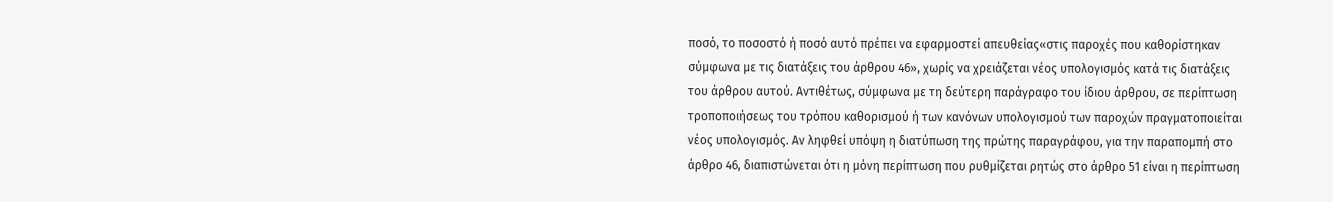ποσό, το ποσοστό ή ποσό αυτό πρέπει να εφαρμοστεί απευθείας«στις παροχές που καθορίστηκαν σύμφωνα με τις διατάξεις του άρθρου 46», χωρίς να χρειάζεται νέος υπολογισμός κατά τις διατάξεις του άρθρου αυτού. Αντιθέτως, σύμφωνα με τη δεύτερη παράγραφο του ίδιου άρθρου, σε περίπτωση τροποποιήσεως του τρόπου καθορισμού ή των κανόνων υπολογισμού των παροχών πραγματοποιείται νέος υπολογισμός. Αν ληφθεί υπόψη η διατύπωση της πρώτης παραγράφου, για την παραπομπή στο άρθρο 46, διαπιστώνεται ότι η μόνη περίπτωση που ρυθμίζεται ρητώς στο άρθρο 51 είναι η περίπτωση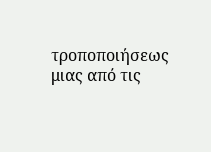τροποποιήσεως μιας από τις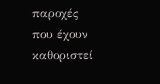παροχές που έχουν καθοριστεί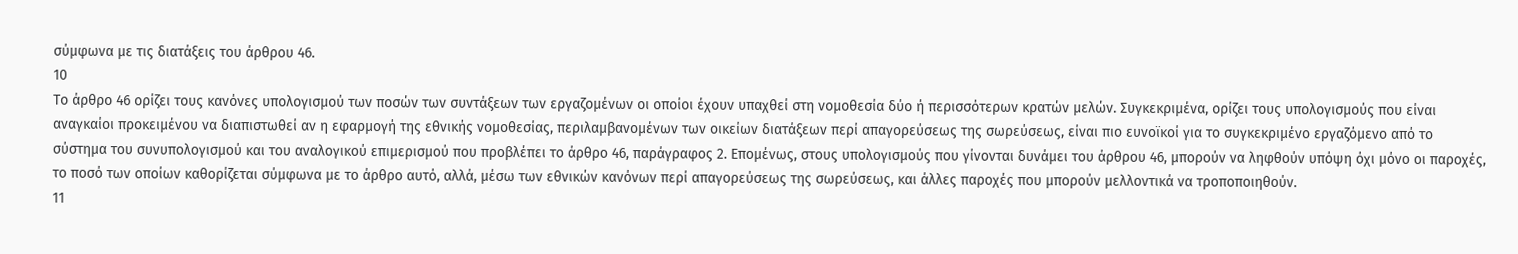σύμφωνα με τις διατάξεις του άρθρου 46.
10
Το άρθρο 46 ορίζει τους κανόνες υπολογισμού των ποσών των συντάξεων των εργαζομένων οι οποίοι έχουν υπαχθεί στη νομοθεσία δύο ή περισσότερων κρατών μελών. Συγκεκριμένα, ορίζει τους υπολογισμούς που είναι αναγκαίοι προκειμένου να διαπιστωθεί αν η εφαρμογή της εθνικής νομοθεσίας, περιλαμβανομένων των οικείων διατάξεων περί απαγορεύσεως της σωρεύσεως, είναι πιο ευνοϊκοί για το συγκεκριμένο εργαζόμενο από το σύστημα του συνυπολογισμού και του αναλογικού επιμερισμού που προβλέπει το άρθρο 46, παράγραφος 2. Επομένως, στους υπολογισμούς που γίνονται δυνάμει του άρθρου 46, μπορούν να ληφθούν υπόψη όχι μόνο οι παροχές, το ποσό των οποίων καθορίζεται σύμφωνα με το άρθρο αυτό, αλλά, μέσω των εθνικών κανόνων περί απαγορεύσεως της σωρεύσεως, και άλλες παροχές που μπορούν μελλοντικά να τροποποιηθούν.
11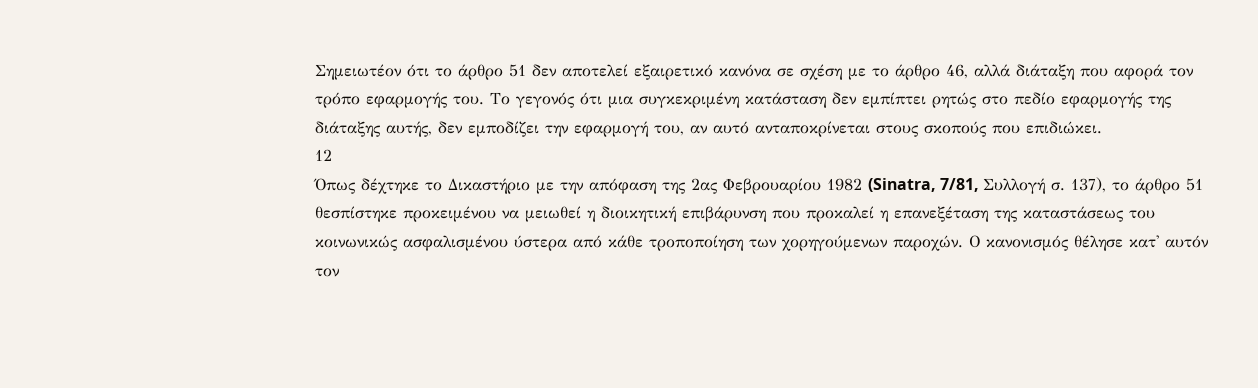Σημειωτέον ότι το άρθρο 51 δεν αποτελεί εξαιρετικό κανόνα σε σχέση με το άρθρο 46, αλλά διάταξη που αφορά τον τρόπο εφαρμογής του. Το γεγονός ότι μια συγκεκριμένη κατάσταση δεν εμπίπτει ρητώς στο πεδίο εφαρμογής της διάταξης αυτής, δεν εμποδίζει την εφαρμογή του, αν αυτό ανταποκρίνεται στους σκοπούς που επιδιώκει.
12
Όπως δέχτηκε το Δικαστήριο με την απόφαση της 2ας Φεβρουαρίου 1982 (Sinatra, 7/81, Συλλογή σ. 137), το άρθρο 51 θεσπίστηκε προκειμένου να μειωθεί η διοικητική επιβάρυνση που προκαλεί η επανεξέταση της καταστάσεως του κοινωνικώς ασφαλισμένου ύστερα από κάθε τροποποίηση των χορηγούμενων παροχών. Ο κανονισμός θέλησε κατ' αυτόν τον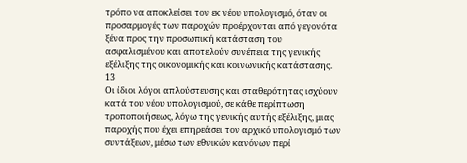τρόπο να αποκλείσει τον εκ νέου υπολογισμό, όταν οι προσαρμογές των παροχών προέρχονται από γεγονότα ξένα προς την προσωπική κατάσταση του ασφαλισμένου και αποτελούν συνέπεια της γενικής εξέλιξης της οικονομικής και κοινωνικής κατάστασης.
13
Οι ίδιοι λόγοι απλούστευσης και σταθερότητας ισχύουν κατά του νέου υπολογισμού, σε κάθε περίπτωση τροποποιήσεως, λόγω της γενικής αυτής εξέλιξης, μιας παροχής που έχει επηρεάσει τον αρχικό υπολογισμό των συντάξεων, μέσω των εθνικών κανόνων περί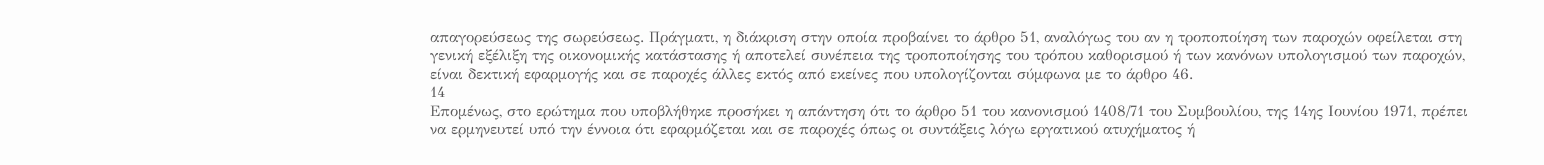απαγορεύσεως της σωρεύσεως. Πράγματι, η διάκριση στην οποία προβαίνει το άρθρο 51, αναλόγως του αν η τροποποίηση των παροχών οφείλεται στη γενική εξέλιξη της οικονομικής κατάστασης ή αποτελεί συνέπεια της τροποποίησης του τρόπου καθορισμού ή των κανόνων υπολογισμού των παροχών, είναι δεκτική εφαρμογής και σε παροχές άλλες εκτός από εκείνες που υπολογίζονται σύμφωνα με το άρθρο 46.
14
Επομένως, στο ερώτημα που υποβλήθηκε προσήκει η απάντηση ότι το άρθρο 51 του κανονισμού 1408/71 του Συμβουλίου, της 14ης Ιουνίου 1971, πρέπει να ερμηνευτεί υπό την έννοια ότι εφαρμόζεται και σε παροχές όπως οι συντάξεις λόγω εργατικού ατυχήματος ή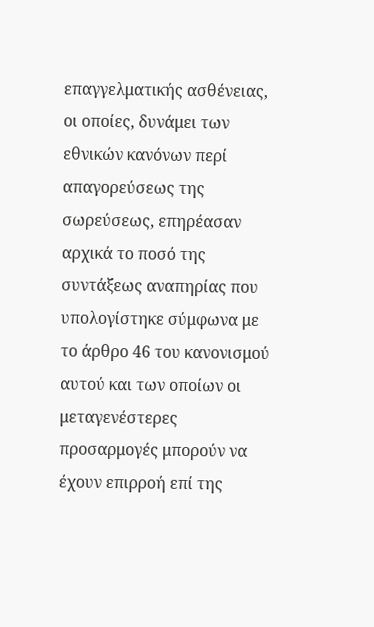επαγγελματικής ασθένειας, οι οποίες, δυνάμει των εθνικών κανόνων περί απαγορεύσεως της σωρεύσεως, επηρέασαν αρχικά το ποσό της συντάξεως αναπηρίας που υπολογίστηκε σύμφωνα με το άρθρο 46 του κανονισμού αυτού και των οποίων οι μεταγενέστερες προσαρμογές μπορούν να έχουν επιρροή επί της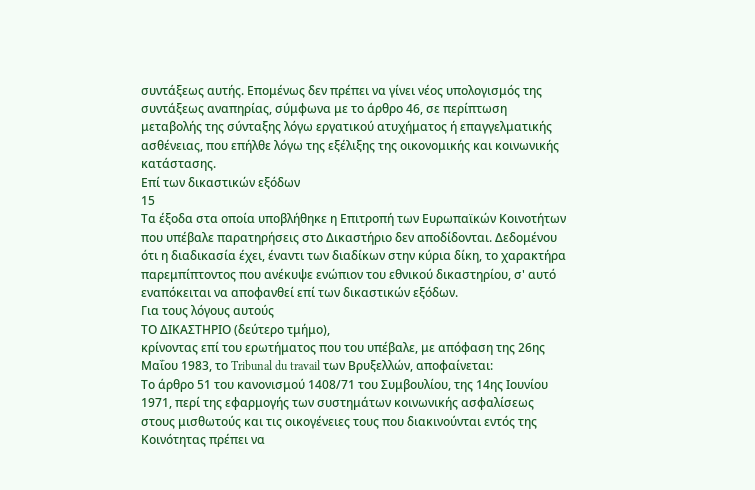συντάξεως αυτής. Επομένως δεν πρέπει να γίνει νέος υπολογισμός της συντάξεως αναπηρίας, σύμφωνα με το άρθρο 46, σε περίπτωση μεταβολής της σύνταξης λόγω εργατικού ατυχήματος ή επαγγελματικής ασθένειας, που επήλθε λόγω της εξέλιξης της οικονομικής και κοινωνικής κατάστασης.
Επί των δικαστικών εξόδων
15
Τα έξοδα στα οποία υποβλήθηκε η Επιτροπή των Ευρωπαϊκών Κοινοτήτων που υπέβαλε παρατηρήσεις στο Δικαστήριο δεν αποδίδονται. Δεδομένου ότι η διαδικασία έχει, έναντι των διαδίκων στην κύρια δίκη, το χαρακτήρα παρεμπίπτοντος που ανέκυψε ενώπιον του εθνικού δικαστηρίου, σ' αυτό εναπόκειται να αποφανθεί επί των δικαστικών εξόδων.
Για τους λόγους αυτούς
ΤΟ ΔΙΚΑΣΤΗΡΙΟ (δεύτερο τμήμο),
κρίνοντας επί του ερωτήματος που του υπέβαλε, με απόφαση της 26ης Μαΐου 1983, το Tribunal du travail των Βρυξελλών, αποφαίνεται:
Το άρθρο 51 του κανονισμού 1408/71 του Συμβουλίου, της 14ης Ιουνίου 1971, περί της εφαρμογής των συστημάτων κοινωνικής ασφαλίσεως στους μισθωτούς και τις οικογένειες τους που διακινούνται εντός της Κοινότητας πρέπει να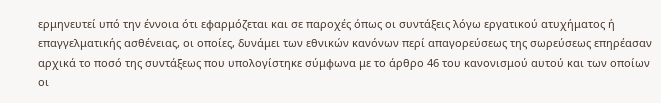ερμηνευτεί υπό την έννοια ότι εφαρμόζεται και σε παροχές όπως οι συντάξεις λόγω εργατικού ατυχήματος ή επαγγελματικής ασθένειας, οι οποίες, δυνάμει των εθνικών κανόνων περί απαγορεύσεως της σωρεύσεως επηρέασαν αρχικά το ποσό της συντάξεως που υπολογίστηκε σύμφωνα με το άρθρο 46 του κανονισμού αυτού και των οποίων οι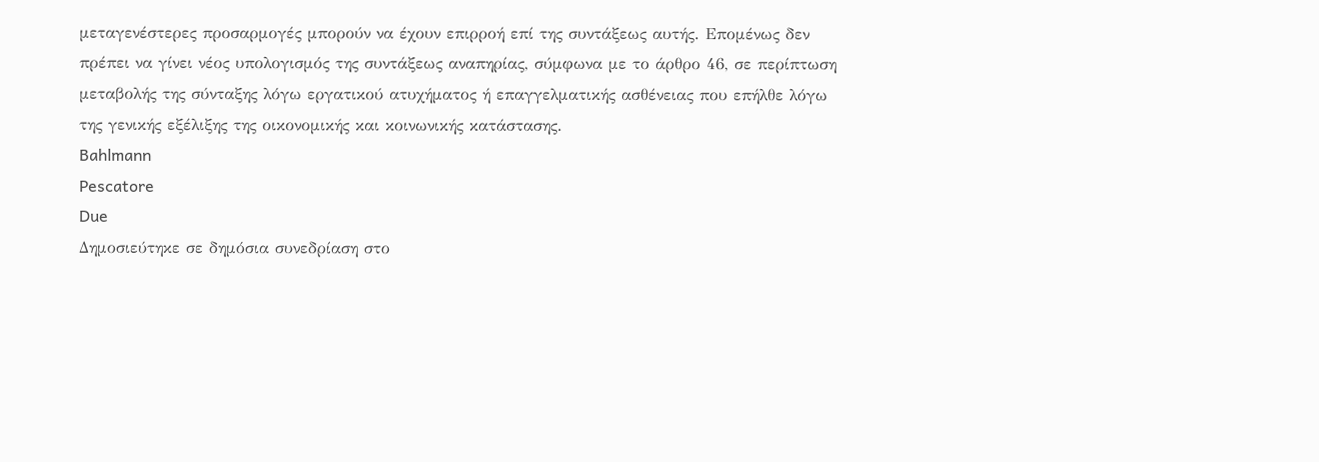μεταγενέστερες προσαρμογές μπορούν να έχουν επιρροή επί της συντάξεως αυτής. Επομένως δεν πρέπει να γίνει νέος υπολογισμός της συντάξεως αναπηρίας, σύμφωνα με το άρθρο 46, σε περίπτωση μεταβολής της σύνταξης λόγω εργατικού ατυχήματος ή επαγγελματικής ασθένειας που επήλθε λόγω της γενικής εξέλιξης της οικονομικής και κοινωνικής κατάστασης.
Bahlmann
Pescatore
Due
Δημοσιεύτηκε σε δημόσια συνεδρίαση στο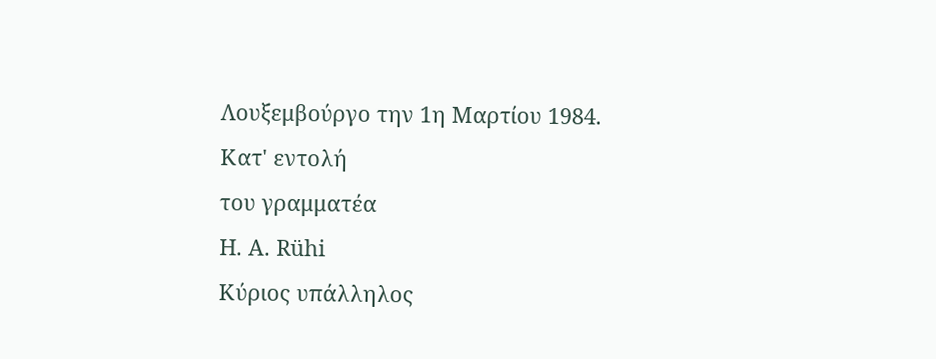Λουξεμβούργο την 1η Μαρτίου 1984.
Κατ' εντολή
του γραμματέα
Η. Α. Rühi
Κύριος υπάλληλος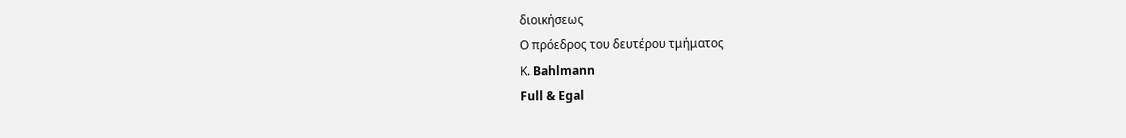διοικήσεως
Ο πρόεδρος του δευτέρου τμήματος
Κ. Bahlmann
Full & Egal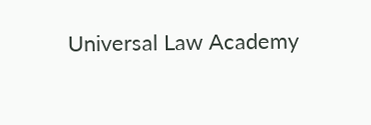Universal Law Academy